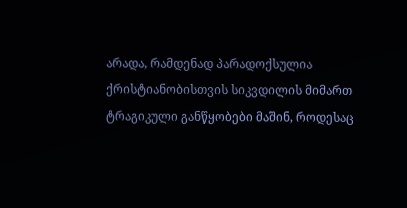არადა, რამდენად პარადოქსულია ქრისტიანობისთვის სიკვდილის მიმართ ტრაგიკული განწყობები მაშინ, როდესაც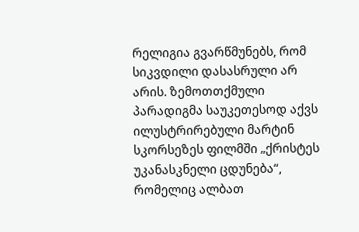რელიგია გვარწმუნებს, რომ სიკვდილი დასასრული არ არის. ზემოთთქმული პარადიგმა საუკეთესოდ აქვს ილუსტრირებული მარტინ სკორსეზეს ფილმში „ქრისტეს უკანასკნელი ცდუნება“, რომელიც ალბათ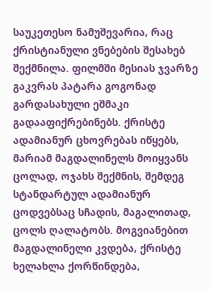საუკეთესო ნამუშევარია, რაც ქრისტიანული ვნებების შესახებ შექმნილა. ფილმში მესიას ჯვარზე გაკვრას პატარა გოგონად გარდასახული ეშმაკი გადააფიქრებინებს. ქრისტე ადამიანურ ცხოვრებას იწყებს, მარიამ მაგდალინელს მოიყვანს ცოლად, ოჯახს შექმნის, შემდეგ სტანდარტულ ადამიანურ ცოდვებსაც სჩადის, მაგალითად, ცოლს ღალატობს. მოგვიანებით მაგდალინელი კვდება, ქრისტე ხელახლა ქორწინდება,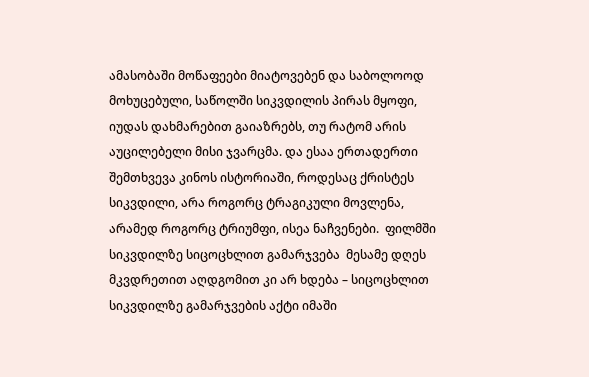ამასობაში მოწაფეები მიატოვებენ და საბოლოოდ მოხუცებული, საწოლში სიკვდილის პირას მყოფი, იუდას დახმარებით გაიაზრებს, თუ რატომ არის აუცილებელი მისი ჯვარცმა. და ესაა ერთადერთი შემთხვევა კინოს ისტორიაში, როდესაც ქრისტეს სიკვდილი, არა როგორც ტრაგიკული მოვლენა, არამედ როგორც ტრიუმფი, ისეა ნაჩვენები.  ფილმში სიკვდილზე სიცოცხლით გამარჯვება  მესამე დღეს მკვდრეთით აღდგომით კი არ ხდება – სიცოცხლით სიკვდილზე გამარჯვების აქტი იმაში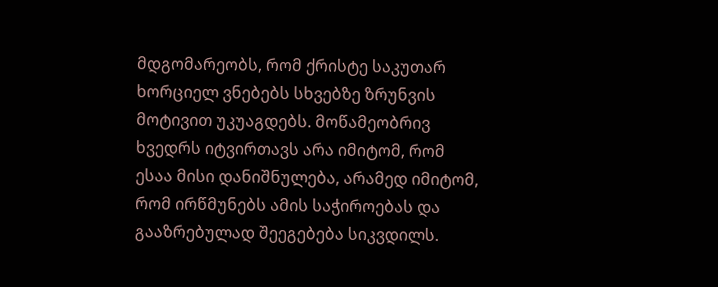მდგომარეობს, რომ ქრისტე საკუთარ ხორციელ ვნებებს სხვებზე ზრუნვის მოტივით უკუაგდებს. მოწამეობრივ ხვედრს იტვირთავს არა იმიტომ, რომ ესაა მისი დანიშნულება, არამედ იმიტომ, რომ ირწმუნებს ამის საჭიროებას და გააზრებულად შეეგებება სიკვდილს.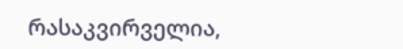რასაკვირველია,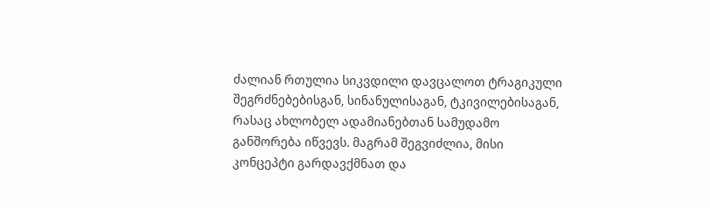ძალიან რთულია სიკვდილი დავცალოთ ტრაგიკული შეგრძნებებისგან, სინანულისაგან, ტკივილებისაგან, რასაც ახლობელ ადამიანებთან სამუდამო განშორება იწვევს. მაგრამ შეგვიძლია, მისი კონცეპტი გარდავქმნათ და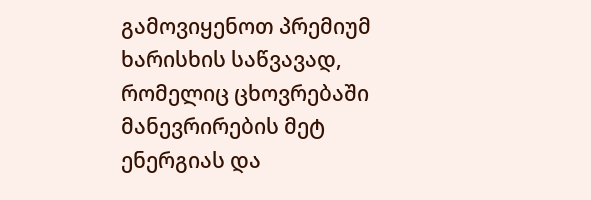გამოვიყენოთ პრემიუმ ხარისხის საწვავად, რომელიც ცხოვრებაში მანევრირების მეტ ენერგიას და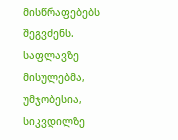მისწრაფებებს შეგვძენს. საფლავზე მისულებმა, უმჯობესია, სიკვდილზე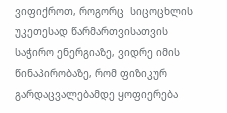ვიფიქროთ, როგორც  სიცოცხლის უკეთესად წარმართვისათვის საჭირო ენერგიაზე, ვიდრე იმის წინაპირობაზე, რომ ფიზიკურ გარდაცვალებამდე ყოფიერება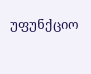უფუნქციო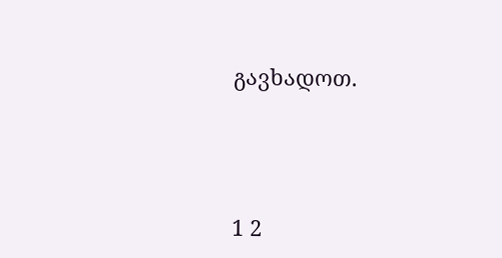გავხადოთ.





1 2